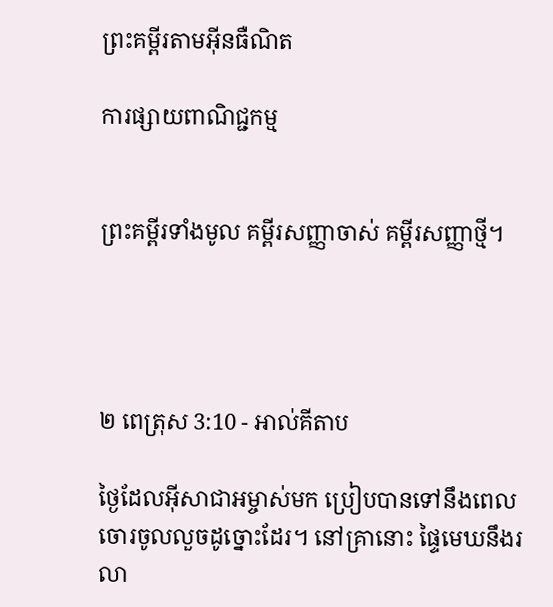ព្រះគម្ពីរតាមអ៊ីនធឺណិត

ការផ្សាយពាណិជ្ជកម្ម


ព្រះគម្ពីរទាំងមូល គម្ពីរសញ្ញាចាស់ គម្ពីរសញ្ញាថ្មី។




២ ពេត្រុស 3:10 - អាល់គីតាប

ថ្ងៃដែលអ៊ីសា‌ជាអម្ចាស់មក ប្រៀបបានទៅនឹងពេលចោរចូលលួចដូច្នោះដែរ។ នៅគ្រានោះ ផ្ទៃមេឃនឹងរលា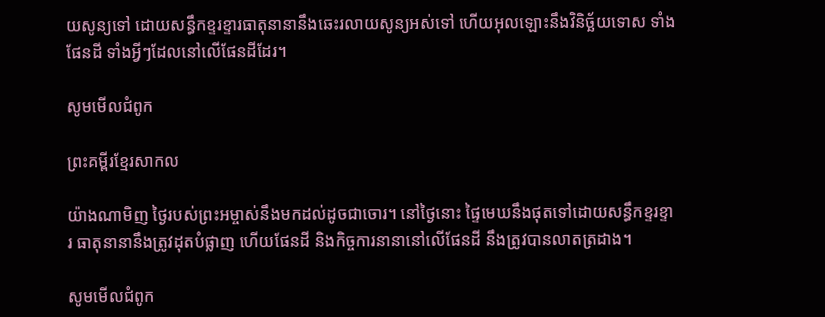យសូន្យទៅ ដោយសន្ធឹកខ្ទរ‌ខ្ទារធាតុនានានឹងឆេះរលាយសូន្យអស់ទៅ ហើយអុលឡោះនឹងវិនិច្ឆ័យទោស ទាំងផែនដី ទាំងអ្វីៗដែលនៅលើផែនដីដែរ។

សូមមើលជំពូក

ព្រះគម្ពីរខ្មែរសាកល

យ៉ាងណាមិញ ថ្ងៃរបស់ព្រះអម្ចាស់នឹងមកដល់ដូចជាចោរ។ នៅថ្ងៃនោះ ផ្ទៃមេឃនឹងផុតទៅដោយសន្ធឹកខ្ទរខ្ទារ ធាតុនានានឹងត្រូវដុតបំផ្លាញ ហើយផែនដី និងកិច្ចការនានានៅលើផែនដី នឹងត្រូវបានលាតត្រដាង។

សូមមើលជំពូក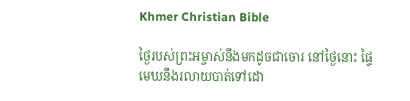Khmer Christian Bible

ថ្ងៃរបស់ព្រះអម្ចាស់នឹងមកដូចជាចោរ នៅថ្ងៃនោះ ផ្ទៃមេឃនឹងរលាយបាត់ទៅដោ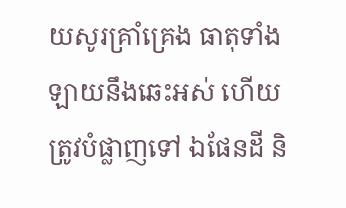យសូរគ្រាំគ្រេង ធាតុទាំងឡាយនឹងឆេះអស់ ហើយត្រូវបំផ្លាញទៅ ឯផែនដី និ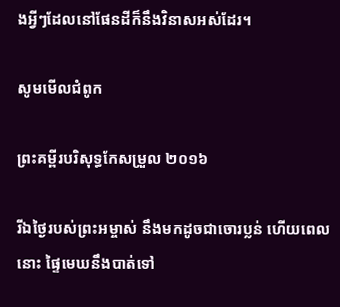ងអ្វីៗដែលនៅផែនដីក៏នឹងវិនាសអស់ដែរ។

សូមមើលជំពូក

ព្រះគម្ពីរបរិសុទ្ធកែសម្រួល ២០១៦

រីឯថ្ងៃរបស់ព្រះ‌អម្ចាស់ នឹងមកដូចជាចោរប្លន់ ហើយពេលនោះ ផ្ទៃមេឃនឹងបាត់ទៅ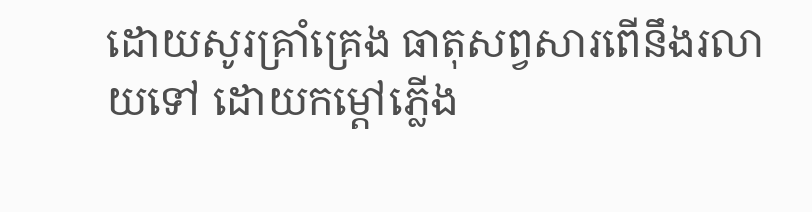ដោយសូរគ្រាំគ្រេង ធាតុសព្វសារពើនឹងរលាយទៅ ដោយកម្ដៅភ្លើង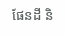ផែនដី និ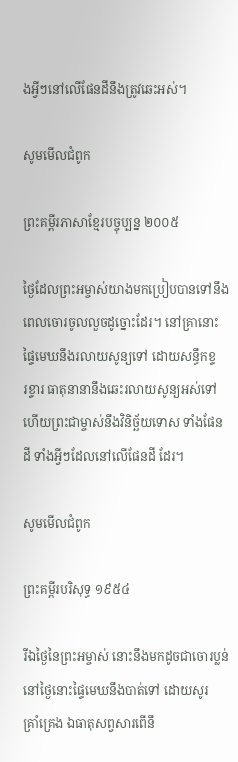ងអ្វីៗនៅលើផែនដីនឹងត្រូវឆេះអស់។

សូមមើលជំពូក

ព្រះគម្ពីរភាសាខ្មែរបច្ចុប្បន្ន ២០០៥

ថ្ងៃដែលព្រះ‌អម្ចាស់យាងមកប្រៀបបានទៅនឹងពេលចោរចូលលួចដូច្នោះដែរ។ នៅគ្រានោះ ផ្ទៃមេឃនឹងរលាយសូន្យទៅ ដោយសន្ធឹកខ្ទរ‌ខ្ទារ ធាតុនានានឹងឆេះរលាយសូន្យអស់ទៅ ហើយព្រះ‌ជា‌ម្ចាស់នឹងវិនិច្ឆ័យទោស ទាំងផែនដី ទាំងអ្វីៗដែលនៅលើផែនដី ដែរ។

សូមមើលជំពូក

ព្រះគម្ពីរបរិសុទ្ធ ១៩៥៤

រីឯថ្ងៃនៃព្រះ‌អម្ចាស់ នោះនឹងមកដូចជាចោរប្លន់ នៅថ្ងៃនោះផ្ទៃមេឃនឹងបាត់ទៅ ដោយសូរគ្រាំ‌គ្រេង ឯធាតុសព្វសារពើនឹ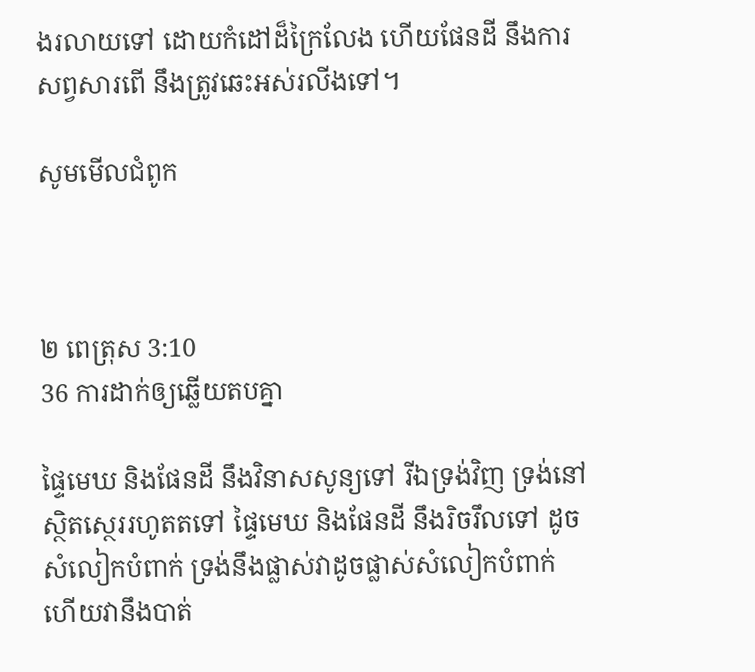ងរលាយទៅ ដោយកំដៅដ៏ក្រៃ‌លែង ហើយផែនដី នឹងការសព្វសារពើ នឹងត្រូវឆេះអស់រលីងទៅ។

សូមមើលជំពូក



២ ពេត្រុស 3:10
36 ការដាក់ឲ្យឆ្លើយតបគ្នា

ផ្ទៃមេឃ និងផែនដី នឹងវិនាសសូន្យទៅ រីឯទ្រង់វិញ ទ្រង់នៅស្ថិត‌ស្ថេររហូតតទៅ ផ្ទៃមេឃ និងផែនដី នឹងរិច‌រឹលទៅ ដូចសំលៀក‌បំពាក់ ទ្រង់នឹងផ្លាស់វាដូចផ្លាស់សំលៀក‌បំពាក់ ហើយវានឹងបាត់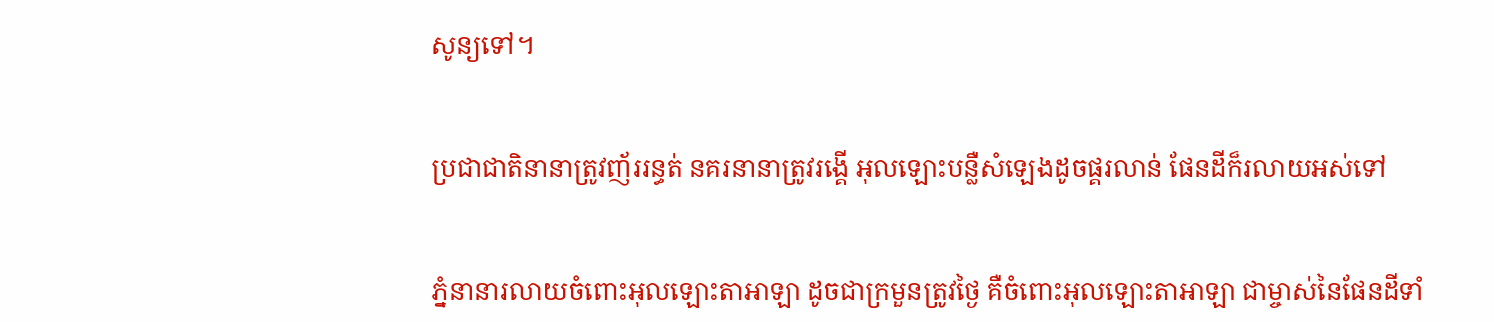សូន្យទៅ។


ប្រជា‌ជាតិនានាត្រូវញ័ររន្ធត់ នគរនានាត្រូវរង្គើ អុលឡោះបន្លឺសំឡេងដូចផ្គរ‌លាន់ ផែនដីក៏រលាយអស់ទៅ


ភ្នំនានារលាយចំពោះអុលឡោះ‌តាអាឡា ដូចជាក្រមួនត្រូវថ្ងៃ គឺចំពោះអុលឡោះ‌តាអាឡា ជាម្ចាស់នៃផែនដីទាំ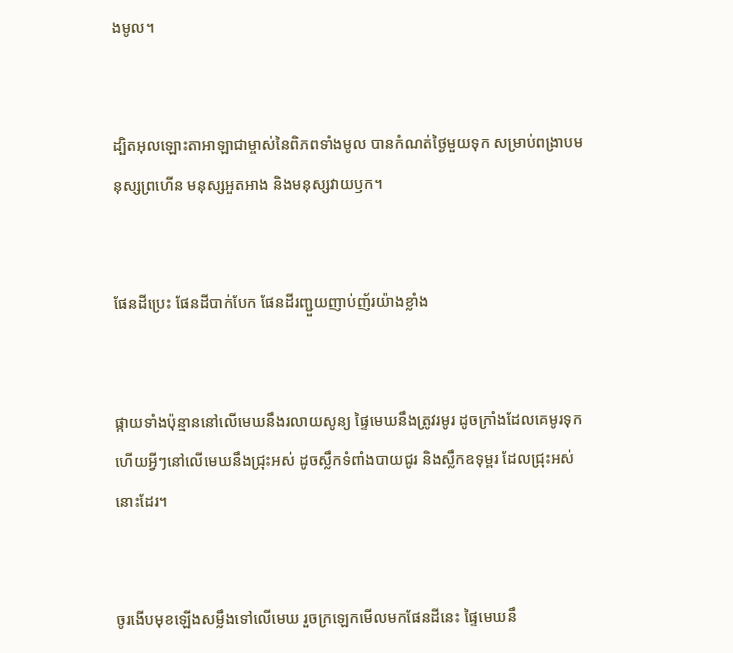ងមូល។


ដ្បិតអុលឡោះ‌តាអាឡាជាម្ចាស់នៃពិភពទាំងមូល បានកំណត់ថ្ងៃមួយទុក សម្រាប់ពង្រាបមនុស្សព្រហើន មនុស្សអួត‌អាង និងមនុស្សវាយឫក។


ផែនដីប្រេះ ផែនដីបាក់បែក ផែនដីរញ្ជួយញាប់‌ញ័រយ៉ាងខ្លាំង


ផ្កាយទាំងប៉ុន្មាននៅលើមេឃនឹងរលាយសូន្យ ផ្ទៃមេឃនឹងត្រូវរមូរ ដូចក្រាំងដែលគេមូរទុក ហើយអ្វីៗនៅលើមេឃនឹងជ្រុះអស់ ដូចស្លឹកទំពាំង‌បាយជូរ និងស្លឹកឧទុម្ពរ ដែលជ្រុះអស់នោះដែរ។


ចូរងើបមុខឡើងសម្លឹងទៅលើមេឃ រួចក្រឡេកមើលមកផែនដីនេះ ផ្ទៃមេឃនឹ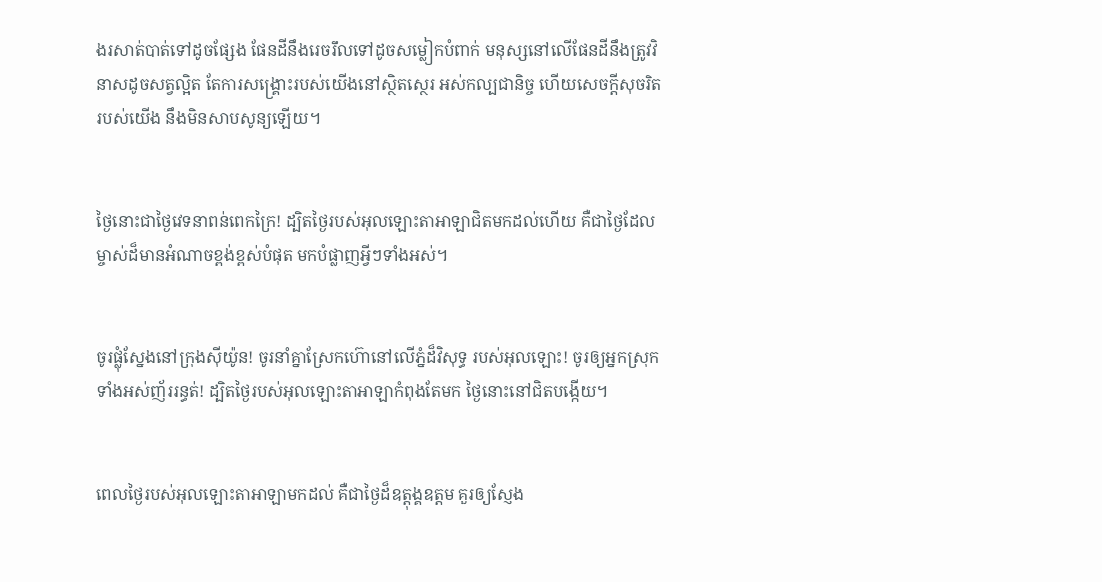ងរសាត់បាត់ទៅដូចផ្សែង ផែនដីនឹងរេច‌រឹលទៅដូចសម្លៀក‌បំពាក់ មនុស្សនៅលើផែនដីនឹងត្រូវវិនាសដូចសត្វល្អិត តែការសង្គ្រោះរបស់យើងនៅស្ថិត‌ស្ថេរ អស់‌កល្បជា‌និច្ច ហើយសេចក្ដីសុចរិតរបស់យើង នឹងមិនសាប‌សូន្យឡើយ។


ថ្ងៃនោះជាថ្ងៃវេទនាពន់ពេកក្រៃ! ដ្បិតថ្ងៃរបស់អុលឡោះ‌តាអាឡាជិតមកដល់ហើយ គឺជាថ្ងៃដែលម្ចាស់ដ៏មានអំណាចខ្ពង់‌ខ្ពស់បំផុត មកបំផ្លាញអ្វីៗទាំងអស់។


ចូរផ្លុំស្នែងនៅក្រុងស៊ីយ៉ូន! ចូរនាំគ្នាស្រែកហ៊ោនៅលើភ្នំដ៏‌វិសុទ្ធ របស់អុលឡោះ! ចូរឲ្យអ្នកស្រុកទាំងអស់ញ័ររន្ធត់! ដ្បិតថ្ងៃរបស់អុលឡោះ‌តាអាឡាកំពុងតែមក ថ្ងៃនោះនៅជិតបង្កើយ។


ពេលថ្ងៃរបស់អុលឡោះ‌តាអាឡាមកដល់ គឺជាថ្ងៃដ៏ឧត្ដុង្គ‌ឧត្ដម គួរឲ្យស្ញែង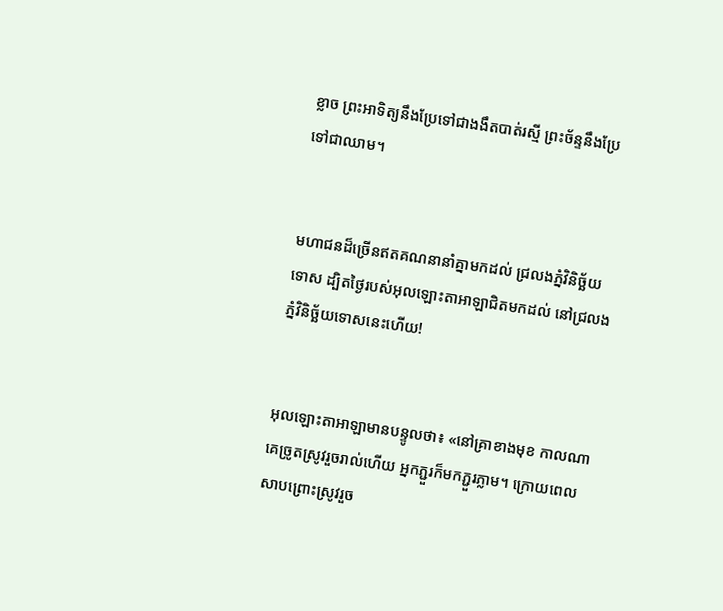ខ្លាច ព្រះ‌អាទិត្យនឹងប្រែទៅជាងងឹតបាត់រស្មី ព្រះ‌ច័ន្ទនឹងប្រែទៅជាឈាម។


មហា‌ជនដ៏ច្រើនឥតគណនានាំគ្នាមកដល់ ជ្រលងភ្នំវិនិច្ឆ័យទោស ដ្បិតថ្ងៃរបស់អុលឡោះ‌តាអាឡាជិតមកដល់ នៅជ្រលងភ្នំវិនិច្ឆ័យទោសនេះហើយ!


អុលឡោះ‌តាអាឡាមានបន្ទូលថា៖ «នៅគ្រាខាងមុខ កាលណាគេច្រូតស្រូវរួចរាល់ហើយ អ្នកភ្ជួរក៏មកភ្ជួរភ្លាម។ ក្រោយពេលសាបព្រោះស្រូវរួច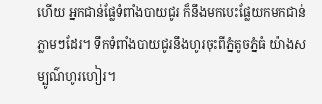ហើយ អ្នកជាន់ផ្លែទំពាំង‌បាយជូរ ក៏នឹងមកបេះផ្លែយកមកជាន់ភ្លាមៗដែរ។ ទឹកទំពាំង‌បាយជូរនឹងហូរចុះពីភ្នំតូចភ្នំធំ យ៉ាងសម្បូណ៌ហូរ‌ហៀរ។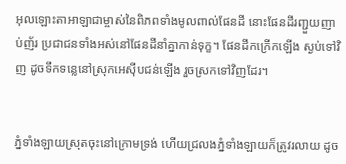អុលឡោះ‌តាអាឡាជាម្ចាស់នៃពិភពទាំងមូលពាល់ផែនដី នោះផែនដីរញ្ជួយញាប់‌ញ័រ ប្រជា‌ជនទាំងអស់នៅផែនដីនាំគ្នាកាន់ទុក្ខ។ ផែនដីកក្រើកឡើង ស្ងប់ទៅវិញ ដូចទឹកទន្លេនៅស្រុកអេស៊ីបជន់ឡើង រួចស្រកទៅវិញដែរ។


ភ្នំទាំង‌ឡាយស្រុតចុះនៅក្រោមទ្រង់ ហើយជ្រលងភ្នំទាំង‌ឡាយក៏ត្រូវរលាយ ដូច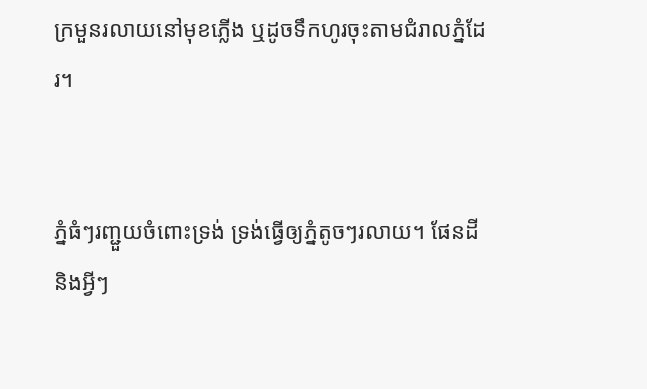ក្រមួនរលាយនៅមុខភ្លើង ឬដូចទឹកហូរចុះតាមជំរាលភ្នំដែរ។


ភ្នំធំៗរញ្ជួយចំពោះទ្រង់ ទ្រង់ធ្វើឲ្យភ្នំតូចៗរលាយ។ ផែនដី និងអ្វីៗ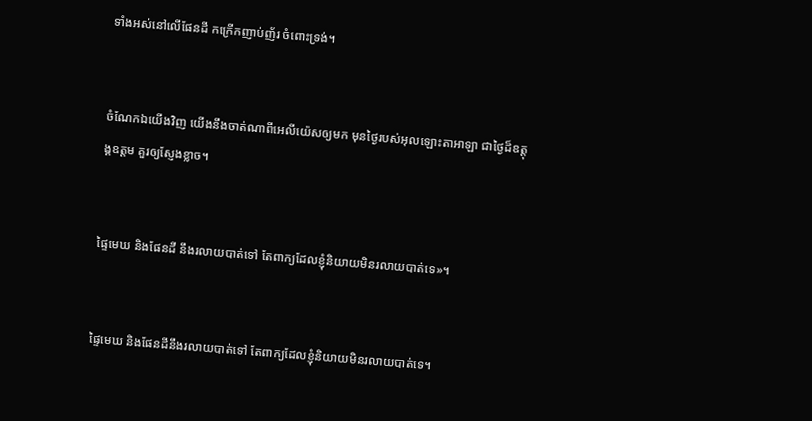ទាំងអស់នៅលើផែនដី កក្រើកញាប់‌ញ័រ ចំពោះទ្រង់។


ចំណែកឯយើងវិញ យើងនឹងចាត់ណាពីអេលី‌យ៉េសឲ្យមក មុនថ្ងៃរបស់អុលឡោះ‌តាអាឡា ជាថ្ងៃដ៏ឧត្ដុង្គ‌ឧត្ដម គួរឲ្យស្ញែងខ្លាច។


ផ្ទៃមេឃ និងផែនដី នឹងរលាយបាត់ទៅ តែពាក្យដែលខ្ញុំនិយាយមិនរលាយបាត់ទេ»។


ផ្ទៃមេឃ និងផែនដីនឹងរលាយបាត់ទៅ តែពាក្យដែលខ្ញុំនិយាយមិនរលាយបាត់ទេ។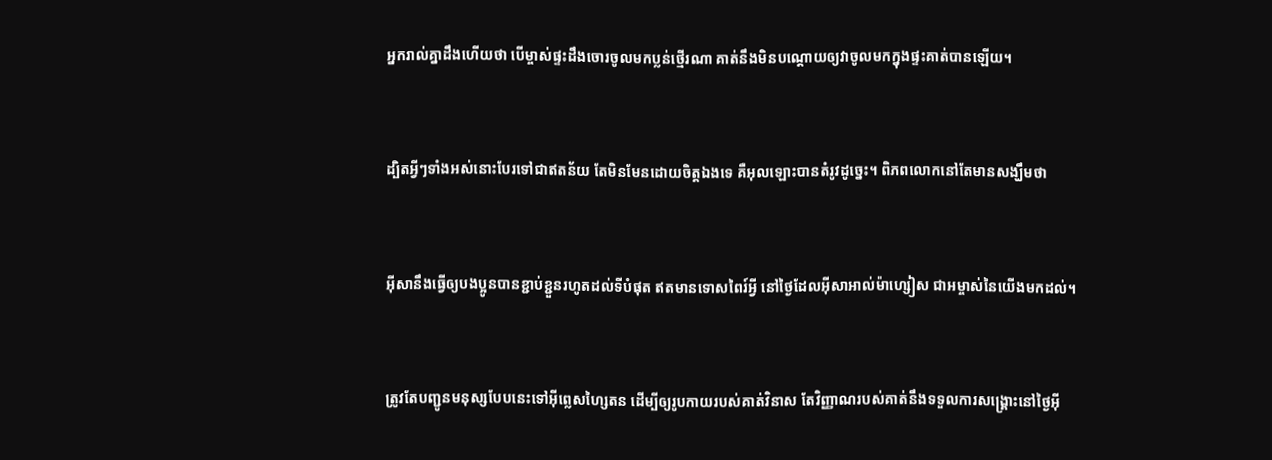អ្នករាល់គ្នាដឹងហើយថា បើម្ចាស់ផ្ទះដឹងចោរចូលមកប្លន់ថ្មើរណា គាត់នឹងមិនបណ្ដោយឲ្យវាចូលមកក្នុងផ្ទះគាត់បានឡើយ។


ដ្បិតអ្វីៗទាំងអស់នោះបែរទៅជាឥតន័យ តែមិនមែនដោយចិត្ដឯងទេ គឺអុលឡោះបានតំរូវដូច្នេះ។ ពិភពលោកនៅតែមានសង្ឃឹមថា


អ៊ីសានឹងធ្វើឲ្យបងប្អូនបានខ្ជាប់‌ខ្ជួនរហូតដល់ទីបំផុត ឥតមានទោស‌ពៃរ៍អ្វី នៅថ្ងៃដែលអ៊ីសា‌អាល់ម៉ា‌ហ្សៀស ជាអម្ចាស់នៃយើងមកដល់។


ត្រូវតែបញ្ជូនមនុស្សបែបនេះទៅអ៊ីព្លេស‌ហ្សៃតន ដើម្បីឲ្យរូបកាយរបស់គាត់វិនាស តែវិញ្ញាណរបស់គាត់នឹងទទួលការសង្គ្រោះនៅថ្ងៃអ៊ី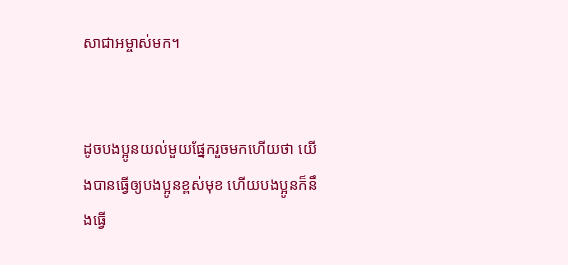សា‌ជាអម្ចាស់មក។


ដូចបងប្អូនយល់មួយផ្នែករួចមកហើយថា យើងបានធ្វើឲ្យបងប្អូនខ្ពស់មុខ ហើយបងប្អូនក៏នឹងធ្វើ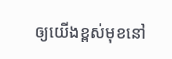ឲ្យយើងខ្ពស់មុខនៅ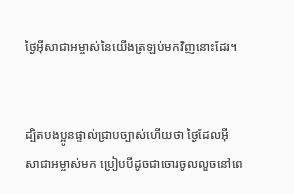ថ្ងៃអ៊ីសាជាអម្ចាស់នៃយើងត្រឡប់មកវិញនោះដែរ។


ដ្បិតបងប្អូនផ្ទាល់ជ្រាបច្បាស់ហើយថា ថ្ងៃដែលអ៊ីសា‌ជាអម្ចាស់មក ប្រៀបបីដូចជាចោរចូលលួចនៅពេ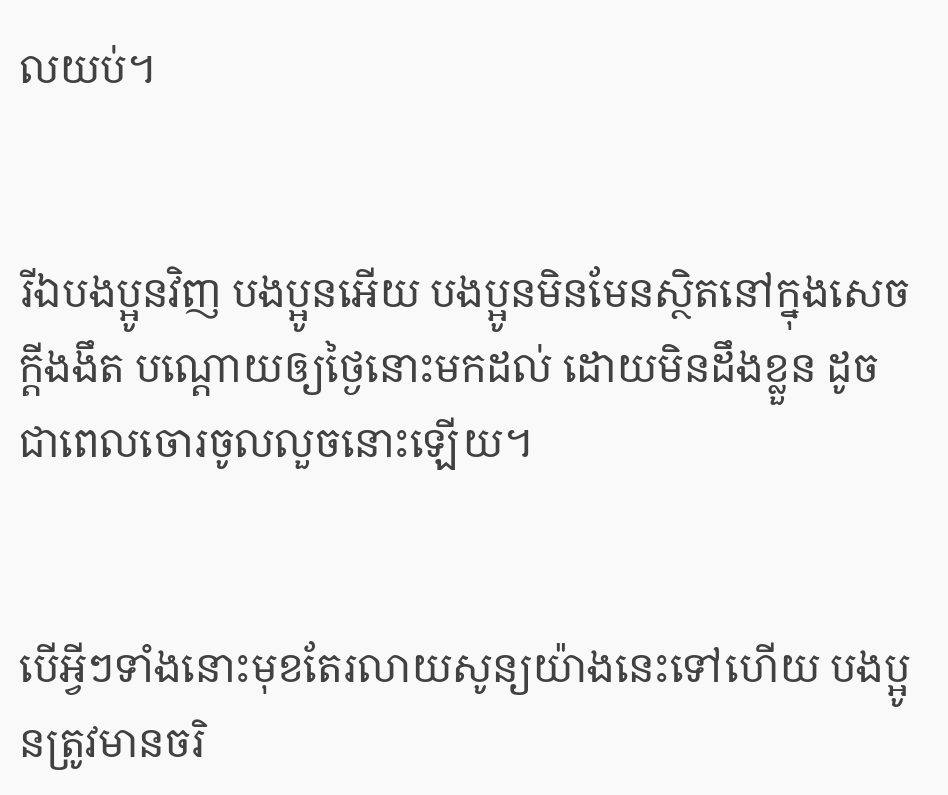លយប់។


រីឯបងប្អូនវិញ បងប្អូនអើយ បងប្អូនមិនមែនស្ថិតនៅក្នុងសេចក្ដីងងឹត បណ្ដោយឲ្យថ្ងៃនោះមកដល់ ដោយមិនដឹងខ្លួន ដូចជាពេលចោរចូលលួចនោះឡើយ។


បើអ្វីៗទាំងនោះមុខតែរលាយសូន្យយ៉ាងនេះទៅហើយ បងប្អូនត្រូវមានចរិ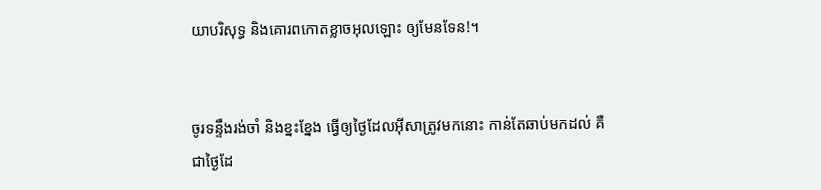យាបរិសុទ្ធ និងគោរពកោតខ្លាចអុលឡោះ ឲ្យមែនទែន!។


ចូរទន្ទឹងរង់‌ចាំ និងខ្នះ‌ខ្នែង ធ្វើឲ្យថ្ងៃដែលអ៊ីសាត្រូវមកនោះ កាន់តែឆាប់មកដល់ គឺជាថ្ងៃដែ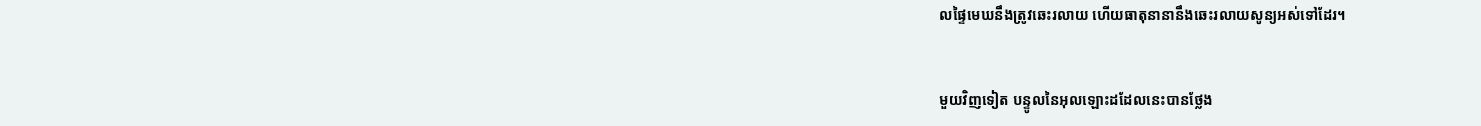លផ្ទៃមេឃនឹងត្រូវឆេះរលាយ ហើយធាតុនានានឹងឆេះរលាយសូន្យអស់ទៅដែរ។


មួយវិញទៀត បន្ទូលនៃអុលឡោះដដែលនេះបានថ្លែង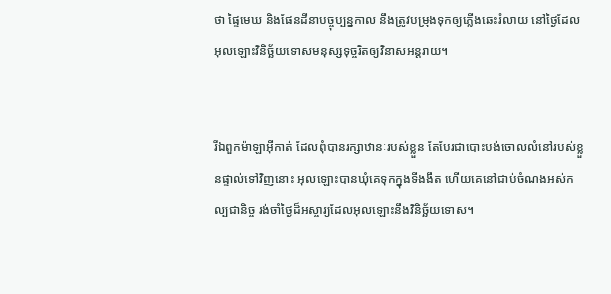ថា ផ្ទៃមេឃ និងផែនដីនាបច្ចុប្បន្នកាល នឹងត្រូវបម្រុងទុកឲ្យភ្លើងឆេះរំលាយ នៅថ្ងៃដែលអុលឡោះវិនិច្ឆ័យទោសមនុស្សទុច្ចរិតឲ្យវិនាសអន្ដរាយ។


រីឯពួកម៉ាឡា‌អ៊ីកាត់ ដែលពុំបានរក្សាឋានៈរបស់ខ្លួន តែបែរជាបោះបង់ចោលលំ‌នៅរបស់ខ្លួនផ្ទាល់ទៅវិញនោះ អុលឡោះបានឃុំគេទុកក្នុងទីងងឹត ហើយគេនៅជាប់ចំណងអស់‌កល្បជា‌និច្ច រង់‌ចាំថ្ងៃដ៏អស្ចារ្យដែលអុលឡោះនឹងវិនិច្ឆ័យទោស។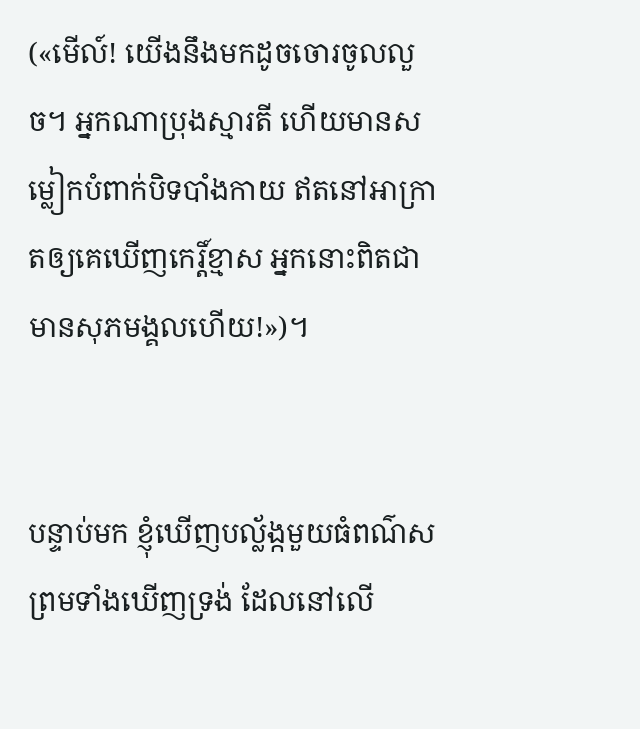(«មើល៍! យើងនឹងមកដូចចោរចូលលួច។ អ្នកណាប្រុងស្មារតី ហើយមានសម្លៀក‌បំពាក់បិទ‌បាំងកាយ ឥតនៅអាក្រាតឲ្យគេឃើញកេរ្ដិ៍ខ្មាស អ្នកនោះពិតជាមានសុភមង្គលហើយ!»)។


បន្ទាប់មក ខ្ញុំឃើញបល្ល័ង្កមួយធំពណ៌ស ព្រមទាំងឃើញទ្រង់ ដែលនៅលើ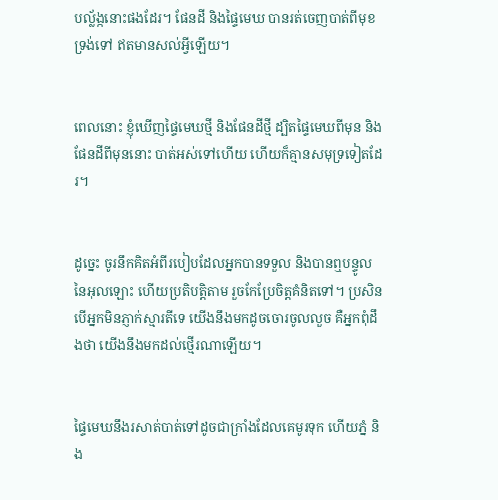បល្ល័ង្កនោះផងដែរ។ ផែនដី និងផ្ទៃមេឃ បានរត់ចេញបាត់ពីមុខទ្រង់ទៅ ឥតមានសល់អ្វីឡើយ។


ពេលនោះ ខ្ញុំឃើញផ្ទៃមេឃថ្មី និងផែនដីថ្មី ដ្បិតផ្ទៃមេឃពីមុន និងផែនដីពីមុននោះ បាត់អស់ទៅហើយ ហើយក៏គ្មានសមុទ្រទៀតដែរ។


ដូច្នេះ ចូរនឹកគិតអំពីរបៀបដែលអ្នកបានទទួល និងបានឮបន្ទូលនៃអុលឡោះ ហើយប្រតិបត្ដិតាម រួចកែប្រែចិត្ដគំនិតទៅ។ ប្រសិនបើអ្នកមិនភ្ញាក់ស្មារតីទេ យើងនឹងមកដូចចោរចូលលួច គឺអ្នកពុំដឹងថា យើងនឹងមកដល់ថ្មើរណាឡើយ។


ផ្ទៃមេឃនឹងរសាត់បាត់ទៅដូចជាក្រាំងដែលគេមូរទុក ហើយភ្នំ និង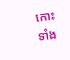កោះទាំង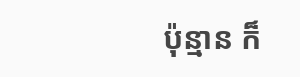ប៉ុន្មាន ក៏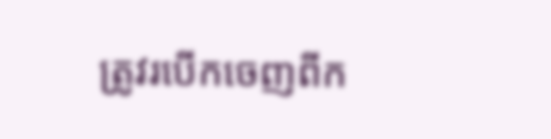ត្រូវរបើកចេញពីក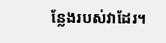ន្លែងរបស់វាដែរ។